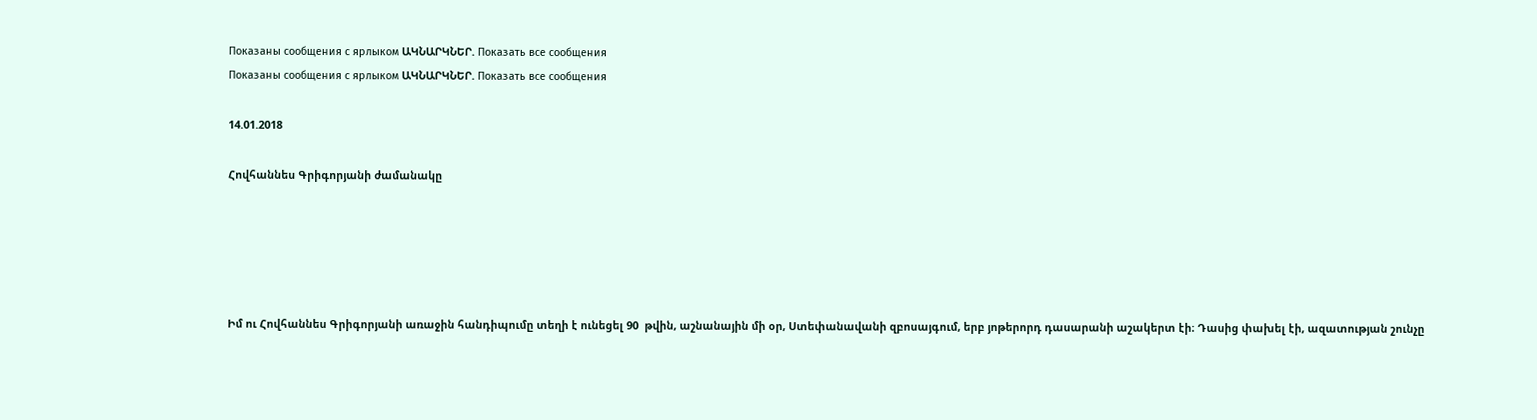Показаны сообщения с ярлыком ԱԿՆԱՐԿՆԵՐ. Показать все сообщения
Показаны сообщения с ярлыком ԱԿՆԱՐԿՆԵՐ. Показать все сообщения

14.01.2018

Հովհաննես Գրիգորյանի ժամանակը





Իմ ու Հովհաննես Գրիգորյանի առաջին հանդիպումը տեղի է ունեցել 90  թվին, աշնանային մի օր, Ստեփանավանի զբոսայգում, երբ յոթերորդ դասարանի աշակերտ էի։ Դասից փախել էի, ազատության շունչը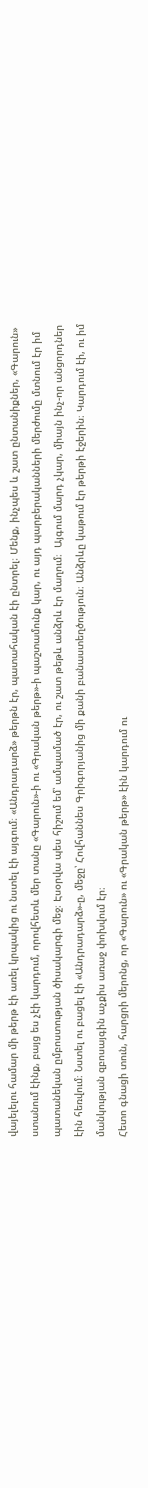վայելելու համար մի թերթ էի առել կրպակից ու նստել էի այգում։ «Անդրադարձ» թերթն էր, պատահական էի ընտրել։ Մենք, ինչպես և շատ ընտանիքներ, «Գարուն» ստանում էինք, բայց ես չէի կարդում, որովհետև մեր տանը «Գարուն»-ի ու «Գրական թերթ»-ի պաշտամունք կար, ու այդ պարբերականների մերժումը մտնում էր իմ պատանեկան ըմբոստության ծիսակարգի մեջ։ Էսօրվա պես հիշում եմ՝ ամպամած էր, ու շատ թեթև անձրև էր մաղում։  Այգում մարդ չկար, միայն ինչ-որ անցորդներ էին հեռվում։ Նստել ու բացել էի «Անդրադարձ»-ը, մեջը՝ Հովհաննես Գրիգորյանից մի քանի բանաստեղծություն։ Անձրևը կաթում էր թերթի էջերին։ Կարդում էի, ու իմ մանկության զբոսայգին աչքիս առաջ փոխվում էր։
Հետո գնացի տուն, հարցրի մերոնց, որ «Գարուն» ու «Գրական թերթ» էին կարդում ու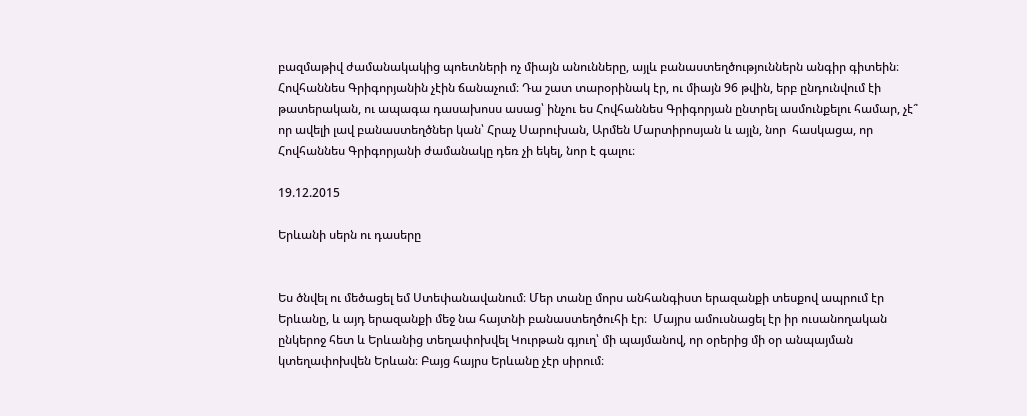բազմաթիվ ժամանակակից պոետների ոչ միայն անունները, այլև բանաստեղծություններն անգիր գիտեին։ Հովհաննես Գրիգորյանին չէին ճանաչում։ Դա շատ տարօրինակ էր, ու միայն 96 թվին, երբ ընդունվում էի թատերական, ու ապագա դասախոսս ասաց՝ ինչու ես Հովհաննես Գրիգորյան ընտրել ասմունքելու համար, չէ՞ որ ավելի լավ բանաստեղծներ կան՝ Հրաչ Սարուխան, Արմեն Մարտիրոսյան և այլն, նոր  հասկացա, որ Հովհաննես Գրիգորյանի ժամանակը դեռ չի եկել, նոր է գալու։

19.12.2015

Երևանի սերն ու դասերը


Ես ծնվել ու մեծացել եմ Ստեփանավանում։ Մեր տանը մորս անհանգիստ երազանքի տեսքով ապրում էր Երևանը, և այդ երազանքի մեջ նա հայտնի բանաստեղծուհի էր։  Մայրս ամուսնացել էր իր ուսանողական ընկերոջ հետ և Երևանից տեղափոխվել Կուրթան գյուղ՝ մի պայմանով, որ օրերից մի օր անպայման կտեղափոխվեն Երևան։ Բայց հայրս Երևանը չէր սիրում։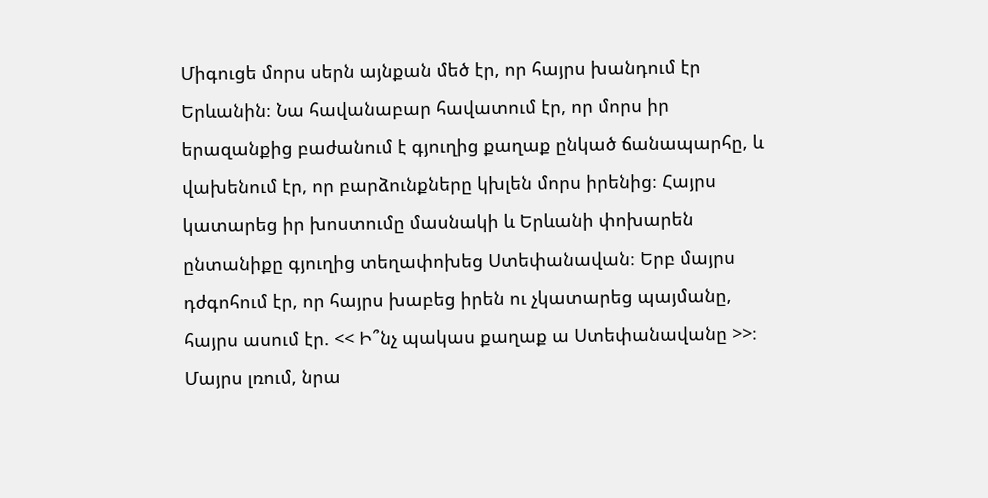Միգուցե մորս սերն այնքան մեծ էր, որ հայրս խանդում էր Երևանին։ Նա հավանաբար հավատում էր, որ մորս իր երազանքից բաժանում է գյուղից քաղաք ընկած ճանապարհը, և վախենում էր, որ բարձունքները կխլեն մորս իրենից։ Հայրս կատարեց իր խոստումը մասնակի և Երևանի փոխարեն ընտանիքը գյուղից տեղափոխեց Ստեփանավան։ Երբ մայրս դժգոհում էր, որ հայրս խաբեց իրեն ու չկատարեց պայմանը, հայրս ասում էր. << Ի՞նչ պակաս քաղաք ա Ստեփանավանը >>։
Մայրս լռում, նրա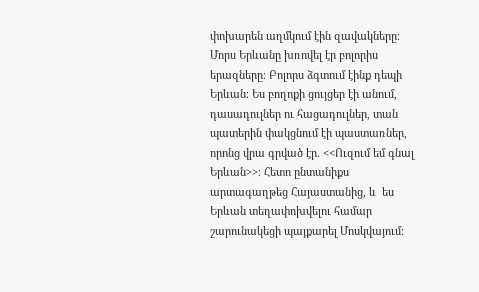փոխարեն աղմկում էին զավակները։ Մորս Երևանը խռովել էր բոլորիս երազները։ Բոլորս ձգտում էինք դեպի Երևան։ Ես բողոքի ցույցեր էի անում, դասադուլներ ու հացադուլներ, տան պատերին փակցնում էի պաստառներ, որոնց վրա գրված էր. <<Ուզում եմ գնալ Երևան>>։ Հետո ընտանիքս արտագաղթեց Հայաստանից, և  ես Երևան տեղափոխվելու համար շարունակեցի պայքարել Մոսկվայում։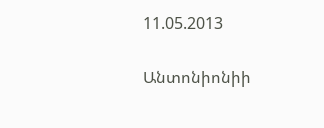11.05.2013

Անտոնիոնիի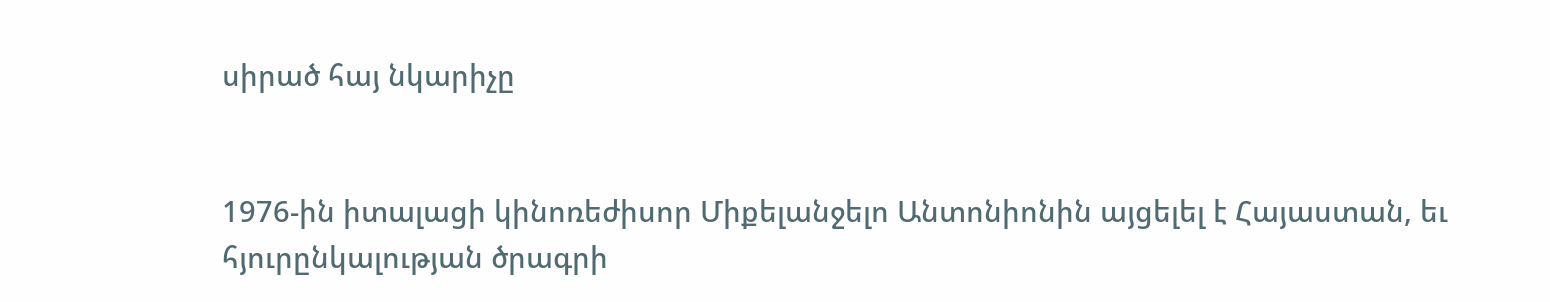սիրած հայ նկարիչը


1976-ին իտալացի կինոռեժիսոր Միքելանջելո Անտոնիոնին այցելել է Հայաստան, եւ հյուրընկալության ծրագրի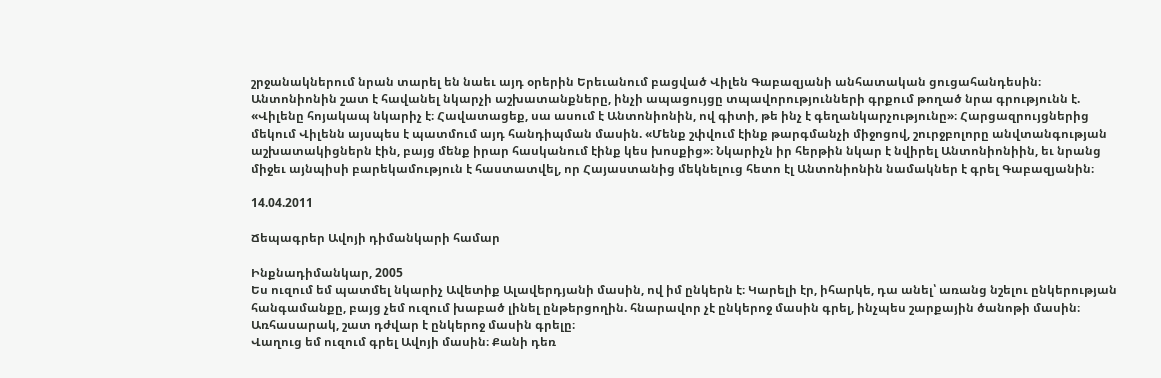շրջանակներում նրան տարել են նաեւ այդ օրերին Երեւանում բացված Վիլեն Գաբազյանի անհատական ցուցահանդեսին։ Անտոնիոնին շատ է հավանել նկարչի աշխատանքները, ինչի ապացույցը տպավորությունների գրքում թողած նրա գրությունն է. «Վիլենը հոյակապ նկարիչ է։ Հավատացեք, սա ասում է Անտոնիոնին, ով գիտի, թե ինչ է գեղանկարչությունը»։ Հարցազրույցներից մեկում Վիլենն այսպես է պատմում այդ հանդիպման մասին. «Մենք շփվում էինք թարգմանչի միջոցով, շուրջբոլորը անվտանգության աշխատակիցներն էին, բայց մենք իրար հասկանում էինք կես խոսքից»։ Նկարիչն իր հերթին նկար է նվիրել Անտոնիոնիին, եւ նրանց միջեւ այնպիսի բարեկամություն է հաստատվել, որ Հայաստանից մեկնելուց հետո էլ Անտոնիոնին նամակներ է գրել Գաբազյանին։

14.04.2011

Ճեպագրեր Ավոյի դիմանկարի համար

Ինքնադիմանկար, 2005
Ես ուզում եմ պատմել նկարիչ Ավետիք Ալավերդյանի մասին, ով իմ ընկերն է։ Կարելի էր, իհարկե, դա անել՝ առանց նշելու ընկերության հանգամանքը, բայց չեմ ուզում խաբած լինել ընթերցողին. հնարավոր չէ ընկերոջ մասին գրել, ինչպես շարքային ծանոթի մասին։ Առհասարակ, շատ դժվար է ընկերոջ մասին գրելը։
Վաղուց եմ ուզում գրել Ավոյի մասին։ Քանի դեռ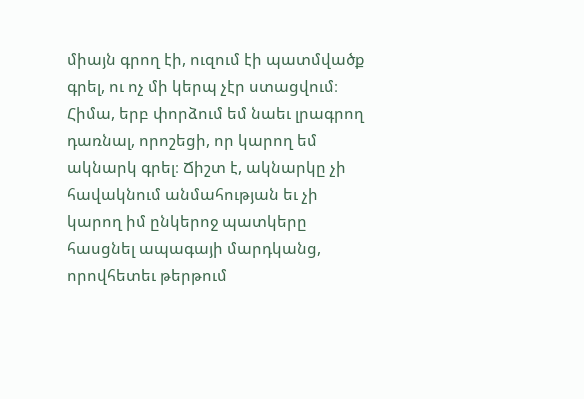միայն գրող էի, ուզում էի պատմվածք գրել, ու ոչ մի կերպ չէր ստացվում։ Հիմա, երբ փորձում եմ նաեւ լրագրող դառնալ, որոշեցի, որ կարող եմ ակնարկ գրել։ Ճիշտ է, ակնարկը չի հավակնում անմահության եւ չի կարող իմ ընկերոջ պատկերը հասցնել ապագայի մարդկանց, որովհետեւ թերթում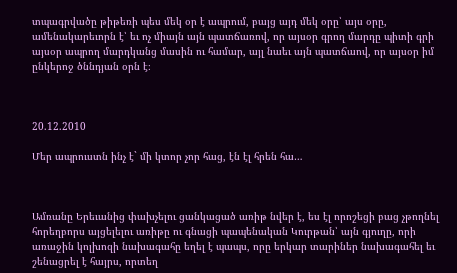տպագրվածը թիթեռի պես մեկ օր է ապրում, բայց այդ մեկ օրը՝ այս օրը, ամենակարեւորն է՝ եւ ոչ միայն այն պատճառով, որ այսօր գրող մարդը պիտի գրի այսօր ապրող մարդկանց մասին ու համար, այլ նաեւ այն պատճաով, որ այսօր իմ ընկերոջ ծննդյան օրն է։



20.12.2010

Մեր ապրուստն ինչ է` մի կտոր չոր հաց, էն էլ հրեն հա…



Ամռանը Երեւանից փախչելու ցանկացած առիթ նվեր է, ես էլ որոշեցի բաց չթողնել հորեղբորս այցելելու առիթը ու գնացի պապենական Կուրթան՝ այն գյուղը, որի առաջին կոլխոզի նախագահը եղել է պապս, որը երկար տարիներ նախագահել եւ շենացրել է հայրս, որտեղ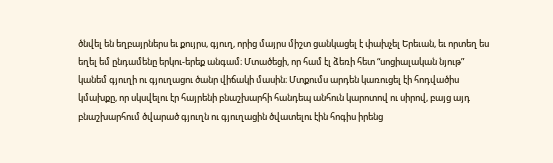ծնվել են եղբայրներս եւ քույրս, գյուղ, որից մայրս միշտ ցանկացել է փախչել Երեւան, եւ որտեղ ես եղել եմ ընդամենը երկու-երեք անգամ։ Մտածեցի, որ համ էլ ձեռի հետ “սոցիալական նյութ” կանեմ գյուղի ու գյուղացու ծանր վիճակի մասին։ Մտքումս արդեն կառուցել էի հոդվածիս կմախքը, որ սկսվելու էր հայրենի բնաշխարհի հանդեպ անհուն կարոտով ու սիրով, բայց այդ բնաշխարհում ծվարած գյուղն ու գյուղացին ծվատելու էին հոգիս իրենց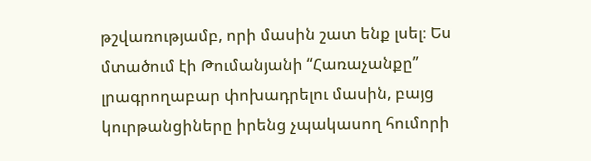թշվառությամբ, որի մասին շատ ենք լսել։ Ես մտածում էի Թումանյանի “Հառաչանքը” լրագրողաբար փոխադրելու մասին, բայց կուրթանցիները իրենց չպակասող հումորի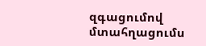զգացումով մտահղացումս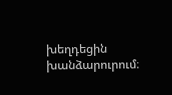խեղդեցին խանձարուրում։